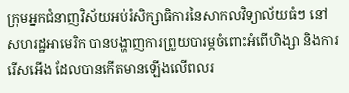ក្រុមអ្នកជំនាញវិស័យអប់រំសិក្សាធិការនៃសាកលវិទ្យាល័យធំៗ នៅសហរដ្ឋអាមេរិក បានបង្ហាញការព្រួយបារម្ភចំពោះអំពើហិង្សា និងការរើសអើង ដែលបានកើតមានឡើងលើពលរ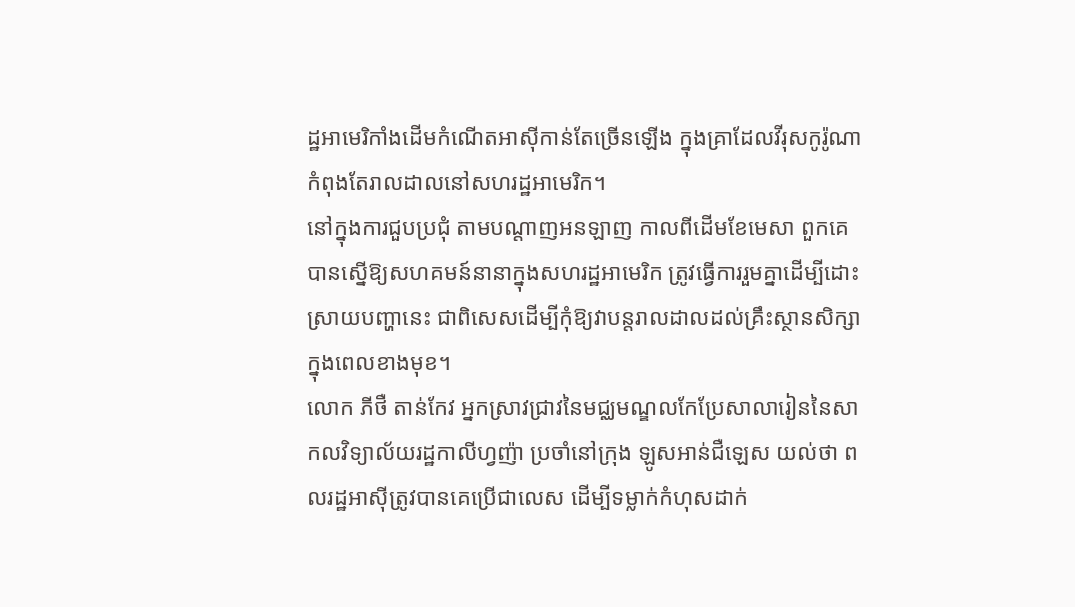ដ្ឋអាមេរិកាំងដើមកំណើតអាស៊ីកាន់តែច្រើនឡើង ក្នុងគ្រាដែលវីរុសកូរ៉ូណាកំពុងតែរាលដាលនៅសហរដ្ឋអាមេរិក។
នៅក្នុងការជួបប្រជុំ តាមបណ្តាញអនឡាញ កាលពីដើមខែមេសា ពួកគេបានស្នើឱ្យសហគមន៍នានាក្នុងសហរដ្ឋអាមេរិក ត្រូវធ្វើការរួមគ្នាដើម្បីដោះស្រាយបញ្ហានេះ ជាពិសេសដើម្បីកុំឱ្យវាបន្តរាលដាលដល់គ្រឹះស្ថានសិក្សាក្នុងពេលខាងមុខ។
លោក ភីថឺ តាន់កែវ អ្នកស្រាវជ្រាវនៃមជ្ឈមណ្ឌលកែប្រែសាលារៀននៃសាកលវិទ្យាល័យរដ្ឋកាលីហ្វញ៉ា ប្រចាំនៅក្រុង ឡូសអាន់ជឺឡេស យល់ថា ពលរដ្ឋអាស៊ីត្រូវបានគេប្រើជាលេស ដើម្បីទម្លាក់កំហុសដាក់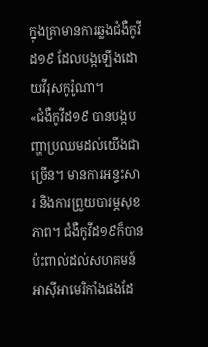ក្នុងគ្រាមានការឆ្លងជំងឺកូវីដ១៩ ដែលបង្កឡើងដោយវីរុសកូរ៉ូណា។
«ជំងឺកូវីដ១៩ បានបង្កបញ្ហាប្រឈមដល់យើងជាច្រើន។ មានការអន្ទះសារ និងការព្រួយបារម្ភសុខភាព។ ជំងឺកូវីដ១៩ក៏បានប៉ះពាល់ដល់សហគមន៍អាស៊ីអាមេរិកាំងផងដែ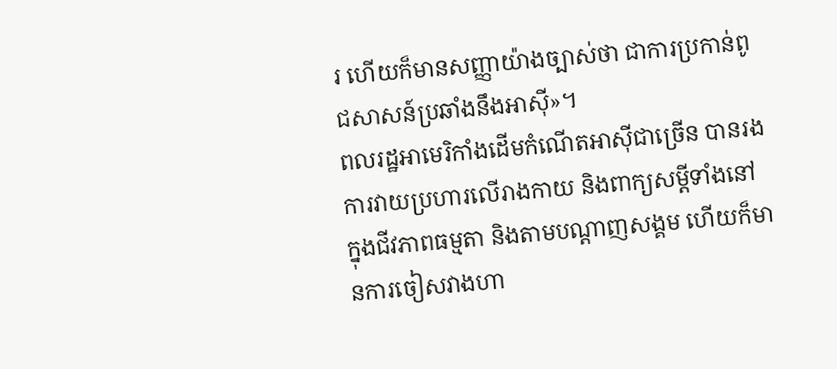រ ហើយក៏មានសញ្ញាយ៉ាងច្បាស់ថា ជាការប្រកាន់ពូជសាសន៍ប្រឆាំងនឹងអាស៊ី»។
ពលរដ្ឋអាមេរិកាំងដើមកំណើតអាស៊ីជាច្រើន បានរងការវាយប្រហារលើរាងកាយ និងពាក្យសម្តីទាំងនៅក្នុងជីវភាពធម្មតា និងតាមបណ្តាញសង្គម ហើយក៏មានការចៀសវាងហា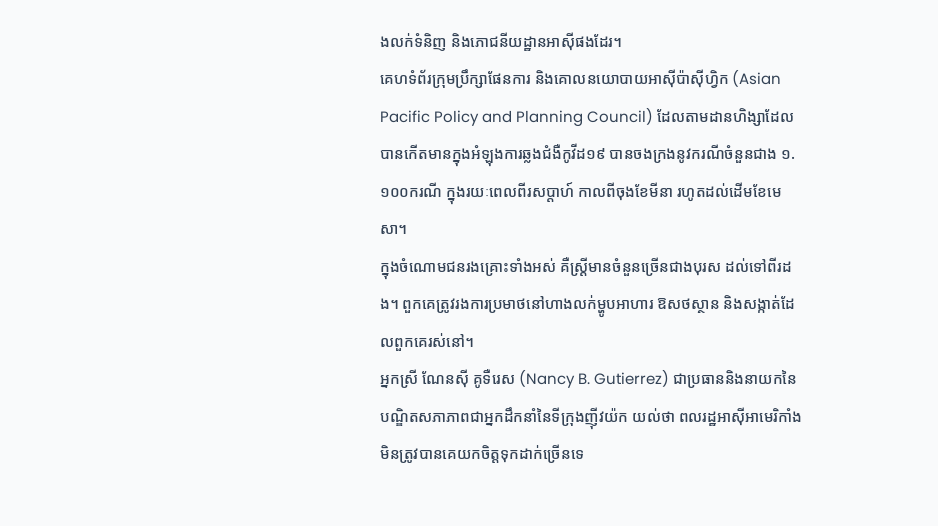ងលក់ទំនិញ និងភោជនីយដ្ឋានអាស៊ីផងដែរ។
គេហទំព័រក្រុមប្រឹក្សាផែនការ និងគោលនយោបាយអាស៊ីប៉ាស៊ីហ្វិក (Asian Pacific Policy and Planning Council) ដែលតាមដានហិង្សាដែលបានកើតមានក្នុងអំឡុងការឆ្លងជំងឺកូវីដ១៩ បានចងក្រងនូវករណីចំនួនជាង ១.១០០ករណី ក្នុងរយៈពេលពីរសប្តាហ៍ កាលពីចុងខែមីនា រហូតដល់ដើមខែមេសា។
ក្នុងចំណោមជនរងគ្រោះទាំងអស់ គឺស្ត្រីមានចំនួនច្រើនជាងបុរស ដល់ទៅពីរដង។ ពួកគេត្រូវរងការប្រមាថនៅហាងលក់ម្ហូបអាហារ ឱសថស្ថាន និងសង្កាត់ដែលពួកគេរស់នៅ។
អ្នកស្រី ណែនស៊ី គូទឺរេស (Nancy B. Gutierrez) ជាប្រធាននិងនាយកនៃបណ្ឌិតសភាភាពជាអ្នកដឹកនាំនៃទីក្រុងញ៉ីវយ៉ក យល់ថា ពលរដ្ឋអាស៊ីអាមេរិកាំងមិនត្រូវបានគេយកចិត្តទុកដាក់ច្រើនទេ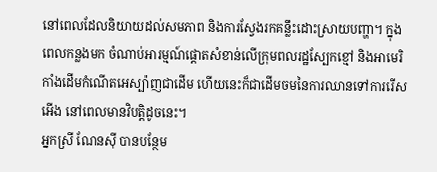នៅពេលដែលនិយាយដល់សមភាព និងការស្វែងរកគន្លឹះដោះស្រាយបញ្ហា។ ក្នុងពេលកន្លងមក ចំណាប់អារម្មណ៍ផ្តោតសំខាន់លើក្រុមពលរដ្ឋស្បែកខ្មៅ និងអាមេរិកាំងដើមកំណើតអេស្ប៉ាញជាដើម ហើយនេះក៏ជាដើមចមនៃការឈានទៅការរើសអើង នៅពេលមានវិបត្តិដូចនេះ។
អ្នកស្រី ណែនស៊ី បានបន្ថែម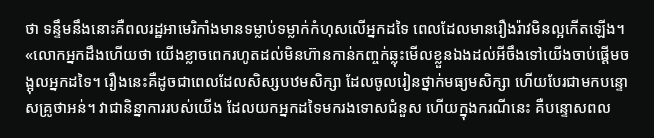ថា ទន្ទឹមនឹងនោះគឺពលរដ្ឋអាមេរិកាំងមានទម្លាប់ទម្លាក់កំហុសលើអ្នកដទៃ ពេលដែលមានរឿងរ៉ាវមិនល្អកើតឡើង។
«លោកអ្នកដឹងហើយថា យើងខ្លាចពេករហូតដល់មិនហ៊ានកាន់កញ្ចក់ឆ្លុះមើលខ្លួនឯងដល់អីចឹងទៅយើងចាប់ផ្តើមចង្អុលអ្នកដទៃ។ រឿងនេះគឺដូចជាពេលដែលសិស្សបឋមសិក្សា ដែលចូលរៀនថ្នាក់មធ្យមសិក្សា ហើយបែរជាមកបន្ទោសគ្រូថាអន់។ វាជានិន្នាការរបស់យើង ដែលយកអ្នកដទៃមករងទោសជំនួស ហើយក្នុងករណីនេះ គឺបន្ទោសពល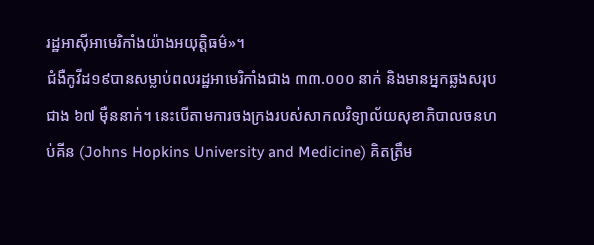រដ្ឋអាស៊ីអាមេរិកាំងយ៉ាងអយុត្តិធម៌»។
ជំងឺកូវីដ១៩បានសម្លាប់ពលរដ្ឋអាមេរិកាំងជាង ៣៣.០០០ នាក់ និងមានអ្នកឆ្លងសរុបជាង ៦៧ ម៉ឺននាក់។ នេះបើតាមការចងក្រងរបស់សាកលវិទ្យាល័យសុខាភិបាលចនហប់គីន (Johns Hopkins University and Medicine) គិតត្រឹម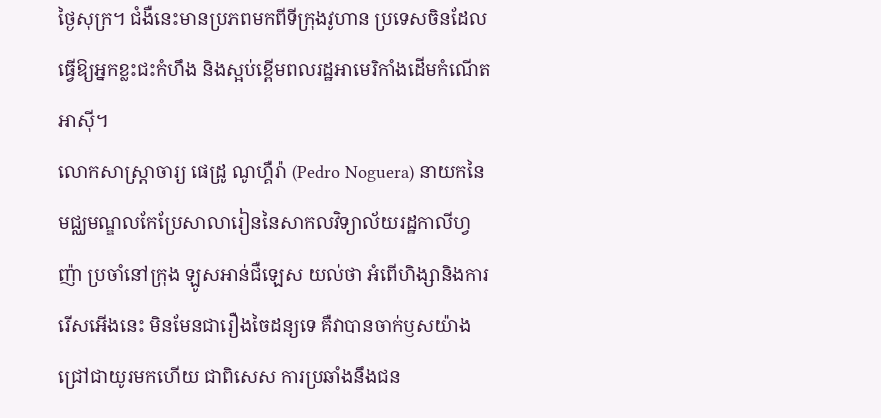ថ្ងៃសុក្រ។ ជំងឺនេះមានប្រភពមកពីទីក្រុងវូហាន ប្រទេសចិនដែលធ្វើឱ្យអ្នកខ្លះជះកំហឹង និងស្អប់ខ្ពើមពលរដ្ឋអាមេរិកាំងដើមកំណើតអាស៊ី។
លោកសាស្ត្រាចារ្យ ផេដ្រូ ណូហ្គឺរ៉ា (Pedro Noguera) នាយកនៃមជ្ឈមណ្ឌលកែប្រែសាលារៀននៃសាកលវិទ្យាល័យរដ្ឋកាលីហ្វញ៉ា ប្រចាំនៅក្រុង ឡូសអាន់ជឺឡេស យល់ថា អំពើហិង្សានិងការរើសអើងនេះ មិនមែនជារឿងចៃដន្យទេ គឺវាបានចាក់ឫសយ៉ាងជ្រៅជាយូរមកហើយ ជាពិសេស ការប្រឆាំងនឹងជន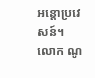អន្តោប្រវេសន៍។
លោក ណូ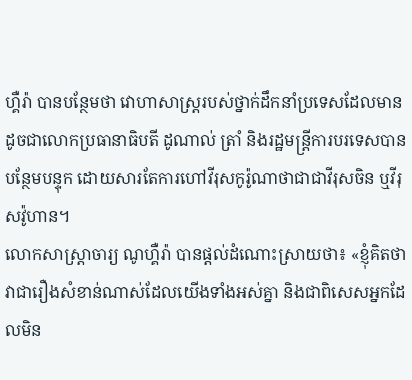ហ្គឺរ៉ា បានបន្ថែមថា វោហាសាស្រ្តរបស់ថ្នាក់ដឹកនាំប្រទេសដែលមានដូចជាលោកប្រធានាធិបតី ដូណាល់ ត្រាំ និងរដ្ឋមន្ត្រីការបរទេសបានបន្ថែមបន្ទុក ដោយសារតែការហៅវីរុសកូរ៉ូណាថាជាជាវីរុសចិន ឬវីរុសវ៉ូហាន។
លោកសាស្ត្រាចារ្យ ណូហ្គឺរ៉ា បានផ្តល់ដំណោះស្រាយថា៖ «ខ្ញុំគិតថា វាជារឿងសំខាន់ណាស់ដែលយើងទាំងអស់គ្នា និងជាពិសេសអ្នកដែលមិន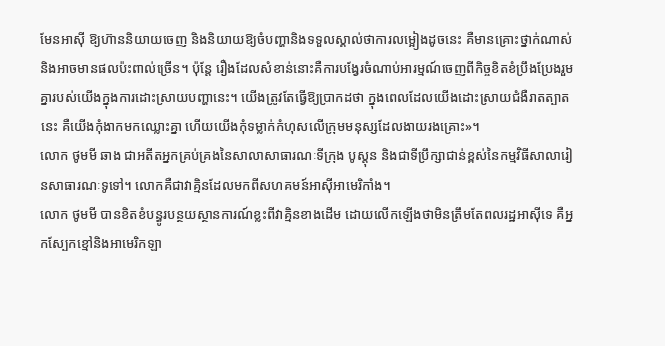មែនអាស៊ី ឱ្យហ៊ាននិយាយចេញ និងនិយាយឱ្យចំបញ្ហានិងទទួលស្គាល់ថាការលម្អៀងដូចនេះ គឺមានគ្រោះថ្នាក់ណាស់ និងអាចមានផលប៉ះពាល់ច្រើន។ ប៉ុន្តែ រឿងដែលសំខាន់នោះគឺការបង្វែរចំណាប់អារម្មណ៍ចេញពីកិច្ចខិតខំប្រឹងប្រែងរួមគ្នារបស់យើងក្នុងការដោះស្រាយបញ្ហានេះ។ យើងត្រូវតែធ្វើឱ្យប្រាកដថា ក្នុងពេលដែលយើងដោះស្រាយជំងឺរាតត្បាតនេះ គឺយើងកុំងាកមកឈ្លោះគ្នា ហើយយើងកុំទម្លាក់កំហុសលើក្រុមមនុស្សដែលងាយរងគ្រោះ»។
លោក ថូមមី ឆាង ជាអតីតអ្នកគ្រប់គ្រងនៃសាលាសាធារណៈទីក្រុង បូស្តុន និងជាទីប្រឹក្សាជាន់ខ្ពស់នៃកម្មវិធីសាលារៀនសាធារណៈទូទៅ។ លោកគឺជាវាគ្មិនដែលមកពីសហគមន៍អាស៊ីអាមេរិកាំង។
លោក ថូមមី បានខិតខំបន្ធូរបន្ថយស្ថានការណ៍ខ្លះពីវាគ្មិនខាងដើម ដោយលើកឡើងថាមិនត្រឹមតែពលរដ្ឋអាស៊ីទេ គឺអ្នកស្បែកខ្មៅនិងអាមេរិកឡា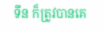ទីន ក៏ត្រូវបានគេ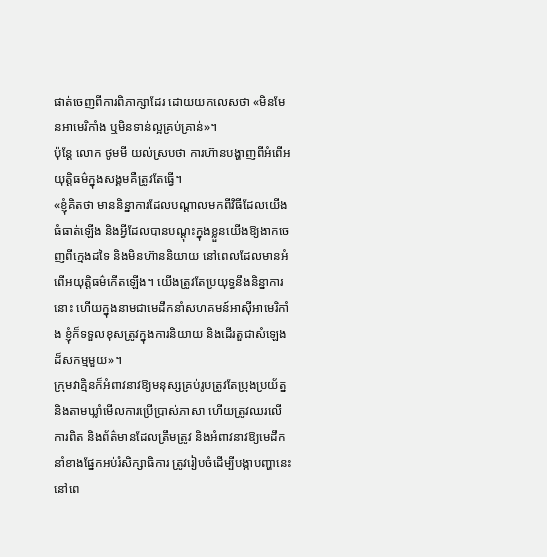ផាត់ចេញពីការពិភាក្សាដែរ ដោយយកលេសថា «មិនមែនអាមេរិកាំង ឬមិនទាន់ល្អគ្រប់គ្រាន់»។
ប៉ុន្តែ លោក ថូមមី យល់ស្របថា ការហ៊ានបង្ហាញពីអំពើអយុត្តិធម៌ក្នុងសង្គមគឺត្រូវតែធ្វើ។
«ខ្ញុំគិតថា មាននិន្នាការដែលបណ្តាលមកពីវិធីដែលយើងធំធាត់ឡើង និងអ្វីដែលបានបណ្តុះក្នុងខ្លួនយើងឱ្យងាកចេញពីក្មេងដទៃ និងមិនហ៊ាននិយាយ នៅពេលដែលមានអំពើអយុត្តិធម៌កើតឡើង។ យើងត្រូវតែប្រយុទ្ធនឹងនិន្នាការនោះ ហើយក្នុងនាមជាមេដឹកនាំសហគមន៍អាស៊ីអាមេរិកាំង ខ្ញុំក៏ទទួលខុសត្រូវក្នុងការនិយាយ និងដើរតួជាសំឡេងដ៏សកម្មមួយ»។
ក្រុមវាគ្មិនក៏អំពាវនាវឱ្យមនុស្សគ្រប់រូបត្រូវតែប្រុងប្រយ័ត្ន និងតាមឃ្លាំមើលការប្រើប្រាស់ភាសា ហើយត្រូវឈរលើការពិត និងព័ត៌មានដែលត្រឹមត្រូវ និងអំពាវនាវឱ្យមេដឹកនាំខាងផ្នែកអប់រំសិក្សាធិការ ត្រូវរៀបចំដើម្បីបង្កាបញ្ហានេះ នៅពេ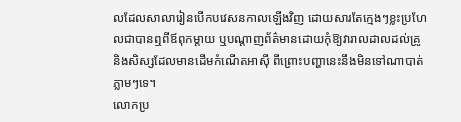លដែលសាលារៀនបើកបវេសនកាលឡើងវិញ ដោយសារតែក្មេងៗខ្លះប្រហែលជាបានឮពីឪពុកម្តាយ ឬបណ្តាញព័ត៌មានដោយកុំឱ្យវារាលដាលដល់គ្រូ និងសិស្សដែលមានដើមកំណើតអាស៊ី ពីព្រោះបញ្ហានេះនឹងមិនទៅណាបាត់ភ្លាមៗទេ។
លោកប្រ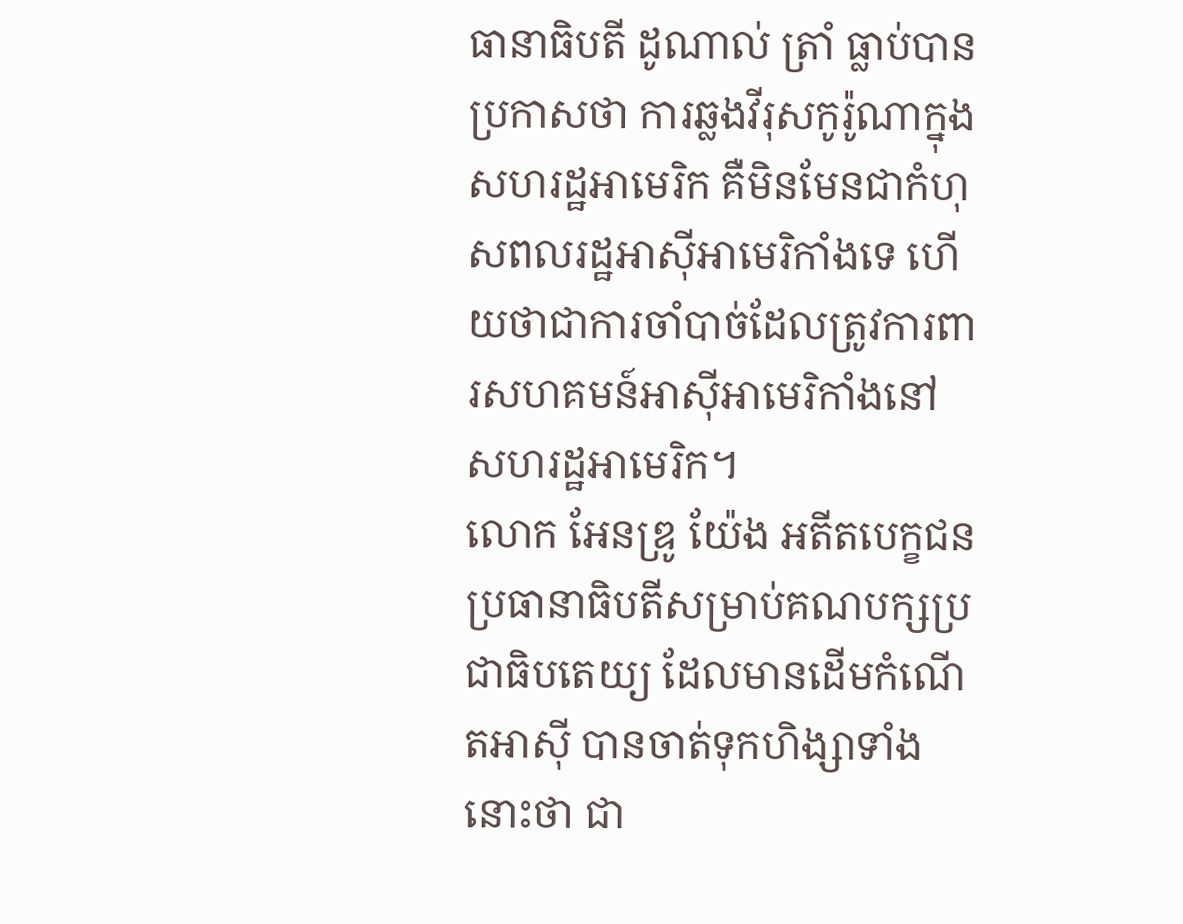ធានាធិបតី ដូណាល់ ត្រាំ ធ្លាប់បានប្រកាសថា ការឆ្លងវីរុសកូរ៉ូណាក្នុងសហរដ្ឋអាមេរិក គឺមិនមែនជាកំហុសពលរដ្ឋអាស៊ីអាមេរិកាំងទេ ហើយថាជាការចាំបាច់ដែលត្រូវការពារសហគមន៍អាស៊ីអាមេរិកាំងនៅសហរដ្ឋអាមេរិក។
លោក អែនឌ្រូ យ៉ែង អតីតបេក្ខជនប្រធានាធិបតីសម្រាប់គណបក្សប្រជាធិបតេយ្យ ដែលមានដើមកំណើតអាស៊ី បានចាត់ទុកហិង្សាទាំងនោះថា ជា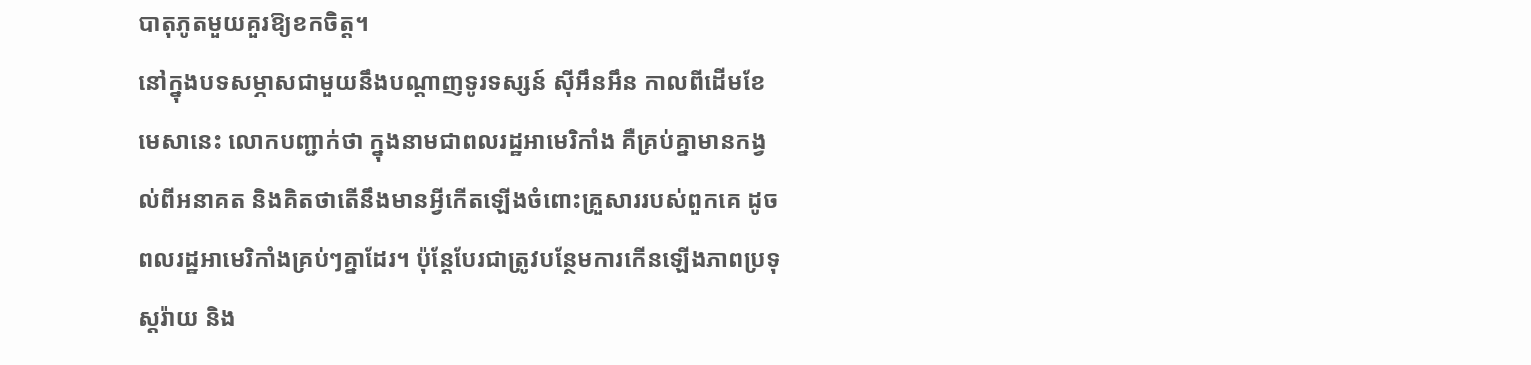បាតុភូតមួយគួរឱ្យខកចិត្ត។
នៅក្នុងបទសម្ភាសជាមួយនឹងបណ្តាញទូរទស្សន៍ ស៊ីអឹនអឹន កាលពីដើមខែមេសានេះ លោកបញ្ជាក់ថា ក្នុងនាមជាពលរដ្ឋអាមេរិកាំង គឺគ្រប់គ្នាមានកង្វល់ពីអនាគត និងគិតថាតើនឹងមានអ្វីកើតឡើងចំពោះគ្រួសាររបស់ពួកគេ ដូចពលរដ្ឋអាមេរិកាំងគ្រប់ៗគ្នាដែរ។ ប៉ុន្តែបែរជាត្រូវបន្ថែមការកើនឡើងភាពប្រទុស្តរ៉ាយ និង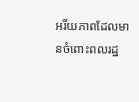អរីយភាពដែលមានចំពោះពលរដ្ឋ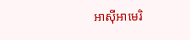អាស៊ីអាមេរិ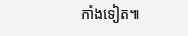កាំងទៀត៕